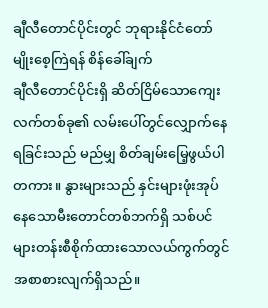ချီလီတောင်ပိုင်းတွင် ဘုရားနိုင်ငံတော် မျိုးစေ့ကြဲရန် စိန်ခေါ်ချက်
ချီလီတောင်ပိုင်းရှိ ဆိတ်ငြိမ်သောကျေးလက်တစ်ခု၏ လမ်းပေါ်တွင်လျှောက်နေရခြင်းသည် မည်မျှ စိတ်ချမ်းမြေ့ဖွယ်ပါတကား။ နွားများသည် နှင်းများဖုံးအုပ်နေသောမီးတောင်တစ်ဘက်ရှိ သစ်ပင်များတန်းစီစိုက်ထားသောလယ်ကွက်တွင် အစာစားလျက်ရှိသည်။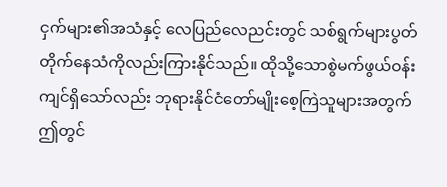ငှက်များ၏အသံနှင့် လေပြည်လေညင်းတွင် သစ်ရွက်များပွတ်တိုက်နေသံကိုလည်းကြားနိုင်သည်။ ထိုသို့သောစွဲမက်ဖွယ်ဝန်းကျင်ရှိသော်လည်း ဘုရားနိုင်ငံတော်မျိုးစေ့ကြဲသူများအတွက် ဤတွင်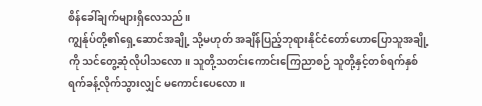စိန်ခေါ်ချက်များရှိလေသည်။
ကျွန်ုပ်တို့၏ရှေ့ဆောင်အချို့ သို့မဟုတ် အချိန်ပြည့်ဘုရားနိုင်ငံတော်ဟောပြောသူအချို့ကို သင်တွေ့ဆုံလိုပါသလော။ သူတို့သတင်းကောင်းကြေညာစဉ် သူတို့နှင့်တစ်ရက်နှစ်ရက်ခန့်လိုက်သွားလျှင် မကောင်းပေလော။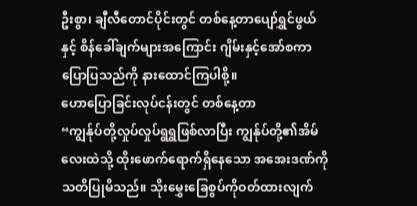ဦးစွာ၊ ချီလီတောင်ပိုင်းတွင် တစ်နေ့တာပျော်ရွှင်ဖွယ်နှင့် စိန်ခေါ်ချက်များအကြောင်း ဂျိမ်းနှင့်အော်စကာပြောပြသည်ကို နားထောင်ကြပါစို့။
ဟောပြောခြင်းလုပ်ငန်းတွင် တစ်နေ့တာ
“ကျွန်ုပ်တို့လှုပ်လှုပ်ရွရွဖြစ်လာပြီး ကျွန်ုပ်တို့၏အိမ်လေးထဲသို့ ထိုးဖောက်ရောက်ရှိနေသော အအေးဒဏ်ကိုသတိပြုမိသည်။ သိုးမွှေးခြေစွပ်ကိုဝတ်ထားလျက်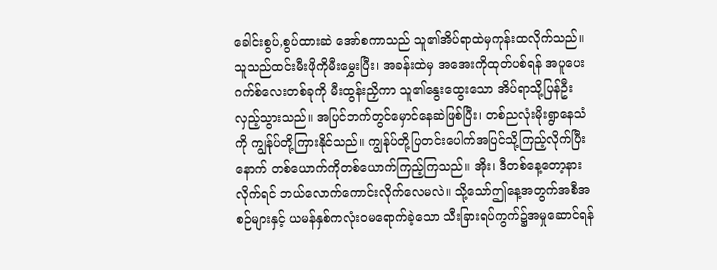ခေါင်းစွပ်,စွပ်ထားဆဲ အော်စကာသည် သူ၏အိပ်ရာထဲမှကုန်းထလိုက်သည်။ သူသည်ထင်းမီးဖိုကိုမီးမွှေးပြီး၊ အခန်းထဲမှ အအေးကိုထုတ်ပစ်ရန် အပူပေးဂက်စ်လေးတစ်ခုကို မီးထွန်းညှိကာ သူ၏နွေးထွေးသော အိပ်ရာသို့ပြန်ဦးလှည့်သွားသည်။ အပြင်ဘက်တွင်မှောင်နေဆဲဖြစ်ပြီး၊ တစ်ညလုံးမိုးရွာနေသံကို ကျွန်ုပ်တို့ကြားနိုင်သည်။ ကျွန်ုပ်တို့ပြတင်းပေါက်အပြင်သို့ကြည့်လိုက်ပြီးနောက် တစ်ယောက်ကိုတစ်ယောက်ကြည့်ကြသည်။ အိုး၊ ဒီတစ်နေ့တော့နားလိုက်ရင် ဘယ်လောက်ကောင်းလိုက်လေမလဲ။ သို့သော်ဤနေ့အတွက်အစီအစဉ်များနှင့် ယမန်နှစ်ကလုံးဝမရောက်ခဲ့သော သီးခြားရပ်ကွက်၌အမှုဆောင်ရန်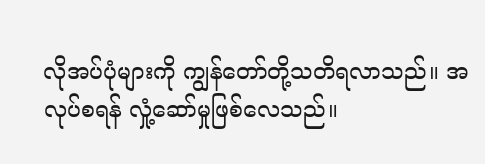လိုအပ်ပုံများကို ကျွန်တော်တို့သတိရလာသည်။ အလုပ်စရန် လှုံ့ဆော်မှုဖြစ်လေသည်။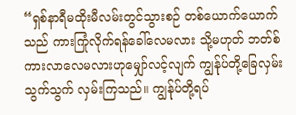“ရှစ်နာရီမထိုးမီလမ်းတွင်သွားစဉ် တစ်ယောက်ယောက်သည် ကားကြုံလိုက်ရန်ခေါ်လေမလား သို့မဟုတ် ဘတ်စ်ကားလာလေမလားဟုမျှော်လင့်လျက် ကျွန်ုပ်တို့ခြေလှမ်းသွက်သွက် လှမ်းကြသည်။ ကျွန်ုပ်တို့ရပ်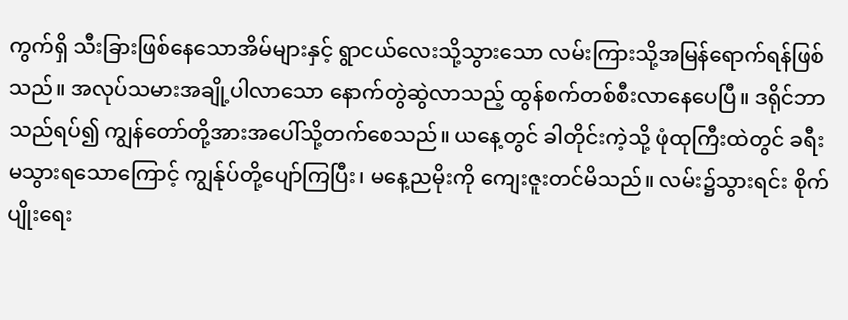ကွက်ရှိ သီးခြားဖြစ်နေသောအိမ်များနှင့် ရွာငယ်လေးသို့သွားသော လမ်းကြားသို့အမြန်ရောက်ရန်ဖြစ်သည်။ အလုပ်သမားအချို့ပါလာသော နောက်တွဲဆွဲလာသည့် ထွန်စက်တစ်စီးလာနေပေပြီ။ ဒရိုင်ဘာသည်ရပ်၍ ကျွန်တော်တို့အားအပေါ်သို့တက်စေသည်။ ယနေ့တွင် ခါတိုင်းကဲ့သို့ ဖုံထုကြီးထဲတွင် ခရီးမသွားရသောကြောင့် ကျွန်ုပ်တို့ပျော်ကြပြီး၊ မနေ့ညမိုးကို ကျေးဇူးတင်မိသည်။ လမ်း၌သွားရင်း စိုက်ပျိုးရေး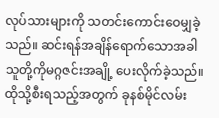လုပ်သားများကို သတင်းကောင်းဝေမျှခဲ့သည်။ ဆင်းရန်အချိန်ရောက်သောအခါ သူတို့ကိုမဂ္ဂဇင်းအချို့ ပေးလိုက်ခဲ့သည်။ ထိုသို့စီးရသည့်အတွက် ခုနစ်မိုင်လမ်း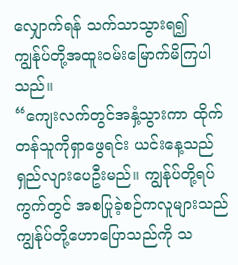လျှောက်ရန် သက်သာသွားရ၍ ကျွန်ုပ်တို့အထူးဝမ်းမြောက်မိကြပါသည်။
“ကျေးလက်တွင်အနှံ့သွားကာ ထိုက်တန်သူကိုရှာဖွေရင်း ယင်းနေ့သည်ရှည်လျားပေဦးမည်။ ကျွန်ုပ်တို့ရပ်ကွက်တွင် အစပြုခဲ့စဉ်ကလူများသည် ကျွန်ုပ်တို့ဟောပြောသည်ကို သ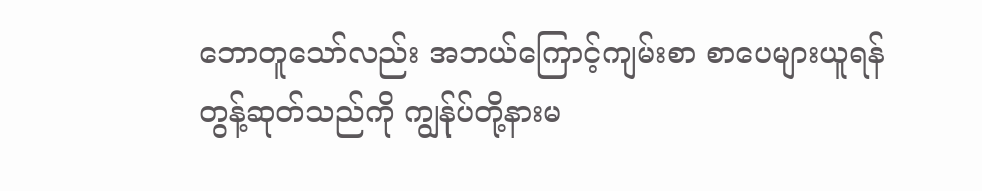ဘောတူသော်လည်း အဘယ်ကြောင့်ကျမ်းစာ စာပေများယူရန်တွန့်ဆုတ်သည်ကို ကျွန်ုပ်တို့နားမ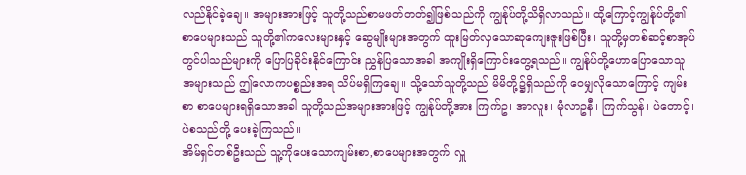လည်နိုင်ခဲ့ချေ။ အများအားဖြင့် သူတို့သည်စာမဖတ်တတ်၍ဖြစ်သည်ကို ကျွန်ုပ်တို့သိရှိလာသည်။ ထို့ကြောင့်ကျွန်ုပ်တို့၏စာပေများသည် သူတို့၏ကလေးများနှင့် ဆွေမျိုးများအတွက် ထူးမြတ်လှသောဆုကျေးဇူးဖြစ်ပြီး၊ သူတို့မှတစ်ဆင့်စာအုပ်တွင်ပါသည်များကို ပြောပြခိုင်းနိုင်ကြောင်း ညွှန်ပြသောအခါ အကျိုးရှိကြောင်းတွေ့ရသည်။ ကျွန်ုပ်တို့ဟောပြောသောသူအများသည် ဤလောကပစ္စည်းအရ သိပ်မရှိကြချေ။ သို့သော်သူတို့သည် မိမိတို့၌ရှိသည်ကို ဝေမျှလိုသောကြောင့် ကျမ်းစာ စာပေများရရှိသောအခါ သူတို့သည်အများအားဖြင့် ကျွန်ုပ်တို့အား ကြက်ဥ၊ အာလူး၊ မုံလာဥနီ၊ ကြက်သွန်၊ ပဲတောင့်၊ ပဲစသည်တို့ ပေးခဲ့ကြသည်။
အိမ်ရှင်တစ်ဦးသည် သူ့ကိုပေးသောကျမ်းစာ,စာပေများအတွက် လှူ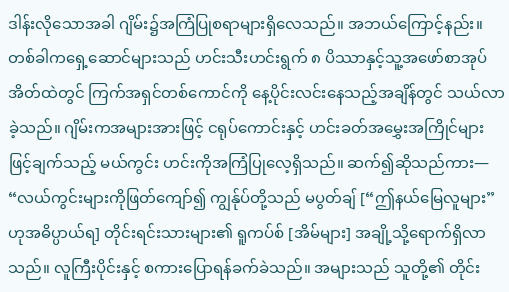ဒါန်းလိုသောအခါ ဂျိမ်း၌အကြံပြုစရာများရှိလေသည်။ အဘယ်ကြောင့်နည်း။ တစ်ခါကရှေ့ဆောင်များသည် ဟင်းသီးဟင်းရွက် ၈ ပိဿာနှင့်သူ့အဖော်စာအုပ်အိတ်ထဲတွင် ကြက်အရှင်တစ်ကောင်ကို နေ့ပိုင်းလင်းနေသည့်အချိန်တွင် သယ်လာခဲ့သည်။ ဂျိမ်းကအများအားဖြင့် ငရုပ်ကောင်းနှင့် ဟင်းခတ်အမွှေးအကြိုင်များဖြင့်ချက်သည့် မယ်ကွင်း ဟင်းကိုအကြံပြုလေ့ရှိသည်။ ဆက်၍ဆိုသည်ကား—
“လယ်ကွင်းများကိုဖြတ်ကျော်၍ ကျွန်ုပ်တို့သည် မပွတ်ချ် [“ဤနယ်မြေလူများ” ဟုအဓိပ္ပာယ်ရ] တိုင်းရင်းသားများ၏ ရူကပ်စ် [အိမ်များ] အချို့သို့ရောက်ရှိလာသည်။ လူကြီးပိုင်းနှင့် စကားပြောရန်ခက်ခဲသည်။ အများသည် သူတို့၏ တိုင်း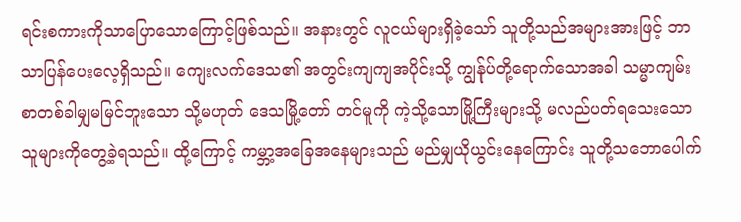ရင်းစကားကိုသာပြောသောကြောင့်ဖြစ်သည်။ အနားတွင် လူငယ်များရှိခဲ့သော် သူတို့သည်အများအားဖြင့် ဘာသာပြန်ပေးလေ့ရှိသည်။ ကျေးလက်ဒေသ၏ အတွင်းကျကျအပိုင်းသို့ ကျွန်ုပ်တို့ရောက်သောအခါ သမ္မာကျမ်းစာတစ်ခါမျှမမြင်ဘူးသော သို့မဟုတ် ဒေသမြို့တော် တင်မူကို ကဲ့သို့သောမြို့ကြီးများသို့ မလည်ပတ်ရသေးသောသူများကိုတွေ့ခဲ့ရသည်။ ထို့ကြောင့် ကမ္ဘာ့အခြေအနေများသည် မည်မျှယိုယွင်းနေကြောင်း သူတို့သဘောပေါက်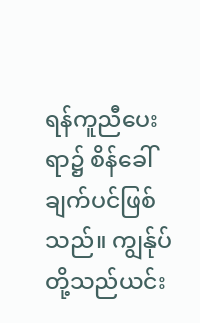ရန်ကူညီပေးရာ၌ စိန်ခေါ်ချက်ပင်ဖြစ်သည်။ ကျွန်ုပ်တို့သည်ယင်း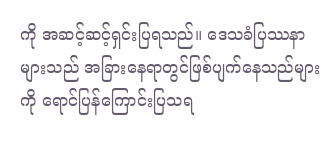ကို အဆင့်ဆင့်ရှင်းပြရသည်။ ဒေသခံပြဿနာများသည် အခြားနေရာတွင်ဖြစ်ပျက်နေသည်များကို ရောင်ပြန်ကြောင်းပြသရ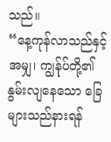သည်။
“နေ့ကုန်လာသည်နှင့်အမျှ၊ ကျွန်ုပ်တို့၏နွမ်းလျနေသော ခြေများသည်နားရန်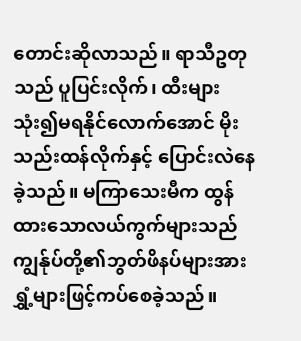တောင်းဆိုလာသည်။ ရာသီဥတုသည် ပူပြင်းလိုက်၊ ထီးများသုံး၍မရနိုင်လောက်အောင် မိုးသည်းထန်လိုက်နှင့် ပြောင်းလဲနေခဲ့သည်။ မကြာသေးမီက ထွန်ထားသောလယ်ကွက်များသည် ကျွန်ုပ်တို့၏ဘွတ်ဖိနပ်များအား ရွှံ့များဖြင့်ကပ်စေခဲ့သည်။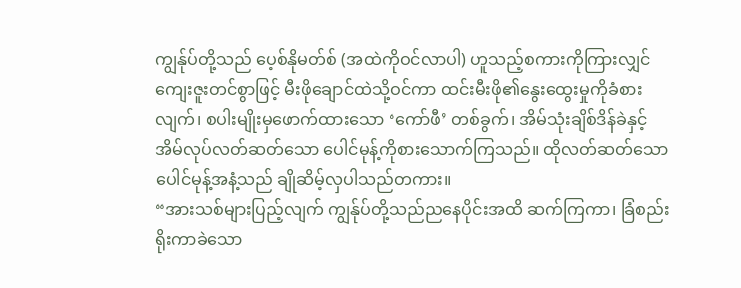ကျွန်ုပ်တို့သည် ပေ့စ်နိုမတ်စ် (အထဲကိုဝင်လာပါ) ဟူသည့်စကားကိုကြားလျှင် ကျေးဇူးတင်စွာဖြင့် မီးဖိုချောင်ထဲသို့ဝင်ကာ ထင်းမီးဖို၏နွေးထွေးမှုကိုခံစားလျက်၊ စပါးမျိုးမှဖောက်ထားသော ‘ကော်ဖီ’ တစ်ခွက်၊ အိမ်သုံးချိစ်ဒိန်ခဲနှင့် အိမ်လုပ်လတ်ဆတ်သော ပေါင်မုန့်ကိုစားသောက်ကြသည်။ ထိုလတ်ဆတ်သောပေါင်မုန့်အနံ့သည် ချိုဆိမ့်လှပါသည်တကား။
“အားသစ်များပြည့်လျက် ကျွန်ုပ်တို့သည်ညနေပိုင်းအထိ ဆက်ကြကာ၊ ခြံစည်းရိုးကာခဲသော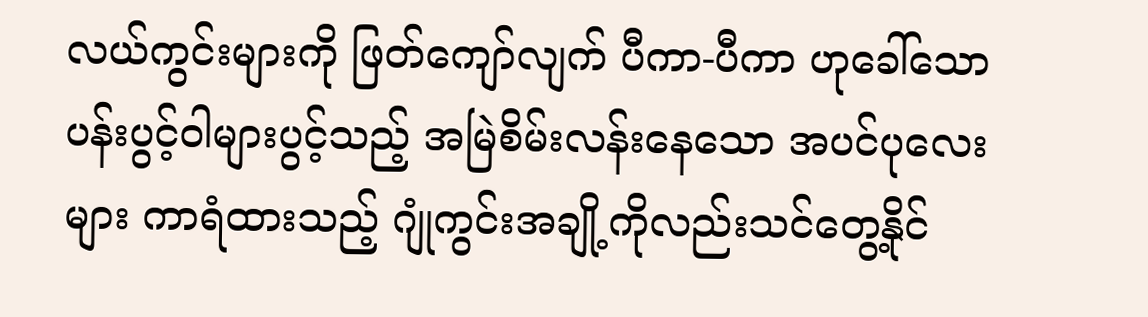လယ်ကွင်းများကို ဖြတ်ကျော်လျက် ပီကာ-ပီကာ ဟုခေါ်သော ပန်းပွင့်ဝါများပွင့်သည့် အမြဲစိမ်းလန်းနေသော အပင်ပုလေးများ ကာရံထားသည့် ဂျုံကွင်းအချို့ကိုလည်းသင်တွေ့နိုင်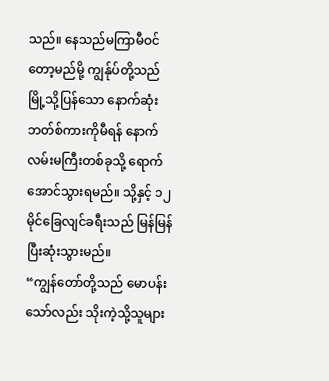သည်။ နေသည်မကြာမီဝင်တော့မည်မို့ ကျွန်ုပ်တို့သည် မြို့သို့ပြန်သော နောက်ဆုံးဘတ်စ်ကားကိုမီရန် နောက်လမ်းမကြီးတစ်ခုသို့ ရောက်အောင်သွားရမည်။ သို့နှင့် ၁၂ မိုင်ခြေလျင်ခရီးသည် မြန်မြန်ပြီးဆုံးသွားမည်။
“ကျွန်တော်တို့သည် မောပန်းသော်လည်း သိုးကဲ့သို့သူများ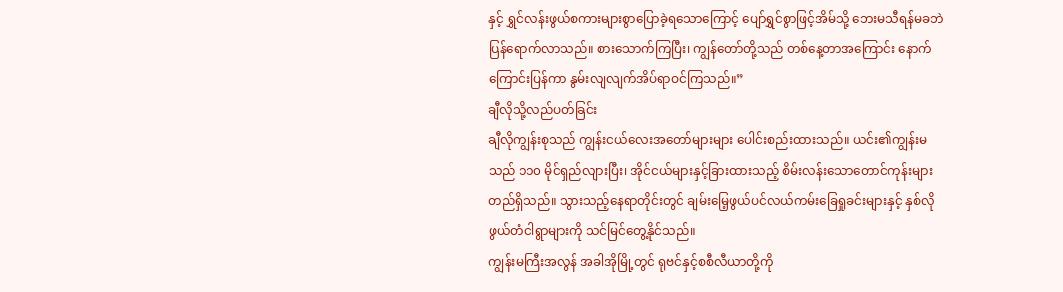နှင့် ရွှင်လန်းဖွယ်စကားများစွာပြောခဲ့ရသောကြောင့် ပျော်ရွှင်စွာဖြင့်အိမ်သို့ ဘေးမသီရန်မခဘဲ ပြန်ရောက်လာသည်။ စားသောက်ကြပြီး၊ ကျွန်တော်တို့သည် တစ်နေ့တာအကြောင်း နောက်ကြောင်းပြန်ကာ နွမ်းလျလျက်အိပ်ရာဝင်ကြသည်။”
ချီလိုသို့လည်ပတ်ခြင်း
ချီလိုကျွန်းစုသည် ကျွန်းငယ်လေးအတော်များများ ပေါင်းစည်းထားသည်။ ယင်း၏ကျွန်းမသည် ၁၁၀ မိုင်ရှည်လျားပြီး၊ အိုင်ငယ်များနှင့်ခြားထားသည့် စိမ်းလန်းသောတောင်ကုန်းများတည်ရှိသည်။ သွားသည့်နေရာတိုင်းတွင် ချမ်းမြေ့ဖွယ်ပင်လယ်ကမ်းခြေရှုခင်းများနှင့် နှစ်လိုဖွယ်တံငါရွာများကို သင်မြင်တွေ့နိုင်သည်။
ကျွန်းမကြီးအလွန် အခါအိုမြို့တွင် ရုဗင်နှင့်စစီလီယာတို့ကို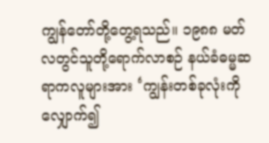ကျွန်တော်တို့တွေ့ရသည်။ ၁၉၈၈ မတ်လတွင်သူတို့ရောက်လာစဉ် နယ်ခံဓမ္မဆရာကလူများအား ‘ကျွန်းတစ်ခုလုံးကိုလျှောက်၍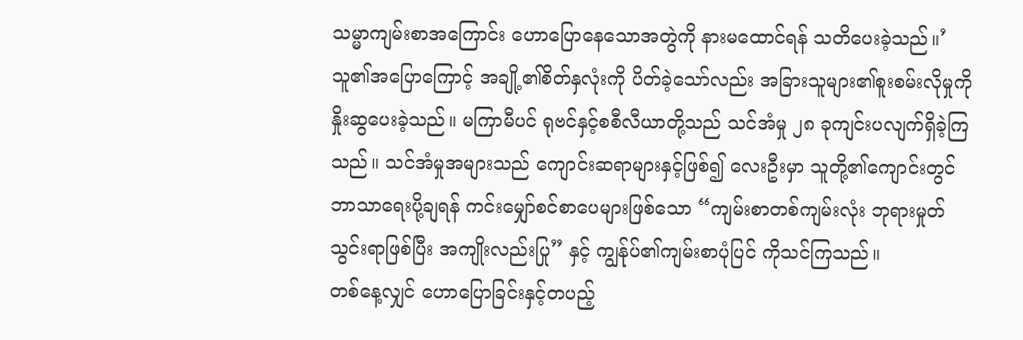သမ္မာကျမ်းစာအကြောင်း ဟောပြောနေသောအတွဲကို နားမထောင်ရန် သတိပေးခဲ့သည်။’ သူ၏အပြောကြောင့် အချို့၏စိတ်နှလုံးကို ပိတ်ခဲ့သော်လည်း အခြားသူများ၏စူးစမ်းလိုမှုကို နှိုးဆွပေးခဲ့သည်။ မကြာမီပင် ရုဗင်နှင့်စစီလီယာတို့သည် သင်အံမှု ၂၈ ခုကျင်းပလျက်ရှိခဲ့ကြသည်။ သင်အံမှုအများသည် ကျောင်းဆရာများနှင့်ဖြစ်၍ လေးဦးမှာ သူတို့၏ကျောင်းတွင် ဘာသာရေးပို့ချရန် ကင်းမျှော်စင်စာပေများဖြစ်သော “ကျမ်းစာတစ်ကျမ်းလုံး ဘုရားမှုတ်သွင်းရာဖြစ်ပြီး အကျိုးလည်းပြု” နှင့် ကျွန်ုပ်၏ကျမ်းစာပုံပြင် ကိုသင်ကြသည်။
တစ်နေ့လျှင် ဟောပြောခြင်းနှင့်တပည့်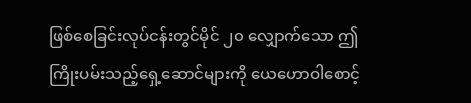ဖြစ်စေခြင်းလုပ်ငန်းတွင်မိုင် ၂၀ လျှောက်သော ဤကြိုးပမ်းသည့်ရှေ့ဆောင်များကို ယေဟောဝါစောင့်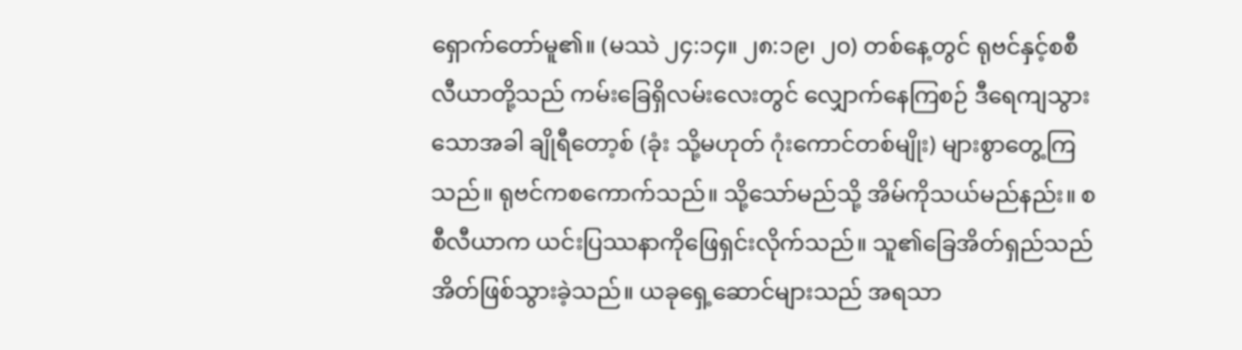ရှောက်တော်မူ၏။ (မဿဲ ၂၄:၁၄။ ၂၈:၁၉၊ ၂၀) တစ်နေ့တွင် ရုဗင်နှင့်စစီလီယာတို့သည် ကမ်းခြေရှိလမ်းလေးတွင် လျှောက်နေကြစဉ် ဒီရေကျသွားသောအခါ ချိုရီတော့စ် (ခုံး သို့မဟုတ် ဂုံးကောင်တစ်မျိုး) များစွာတွေ့ကြသည်။ ရုဗင်ကစကောက်သည်။ သို့သော်မည်သို့ အိမ်ကိုသယ်မည်နည်း။ စစီလီယာက ယင်းပြဿနာကိုဖြေရှင်းလိုက်သည်။ သူ၏ခြေအိတ်ရှည်သည် အိတ်ဖြစ်သွားခဲ့သည်။ ယခုရှေ့ဆောင်များသည် အရသာ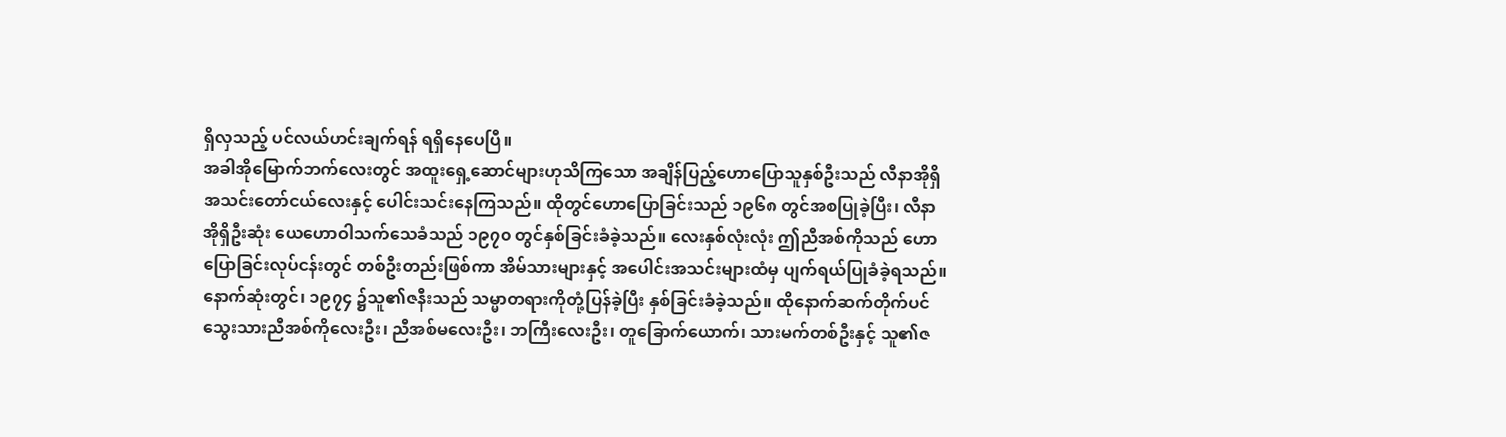ရှိလှသည့် ပင်လယ်ဟင်းချက်ရန် ရရှိနေပေပြီ။
အခါအိုမြောက်ဘက်လေးတွင် အထူးရှေ့ဆောင်များဟုသိကြသော အချိန်ပြည့်ဟောပြောသူနှစ်ဦးသည် လီနာအိုရှိအသင်းတော်ငယ်လေးနှင့် ပေါင်းသင်းနေကြသည်။ ထိုတွင်ဟောပြောခြင်းသည် ၁၉၆၈ တွင်အစပြုခဲ့ပြီး၊ လီနာအိုရှိဦးဆုံး ယေဟောဝါသက်သေခံသည် ၁၉၇၀ တွင်နှစ်ခြင်းခံခဲ့သည်။ လေးနှစ်လုံးလုံး ဤညီအစ်ကိုသည် ဟောပြောခြင်းလုပ်ငန်းတွင် တစ်ဦးတည်းဖြစ်ကာ အိမ်သားများနှင့် အပေါင်းအသင်းများထံမှ ပျက်ရယ်ပြုခံခဲ့ရသည်။ နောက်ဆုံးတွင်၊ ၁၉၇၄ ၌သူ၏ဇနီးသည် သမ္မာတရားကိုတုံ့ပြန်ခဲ့ပြီး နှစ်ခြင်းခံခဲ့သည်။ ထိုနောက်ဆက်တိုက်ပင် သွေးသားညီအစ်ကိုလေးဦး၊ ညီအစ်မလေးဦး၊ ဘကြီးလေးဦး၊ တူခြောက်ယောက်၊ သားမက်တစ်ဦးနှင့် သူ၏ဇ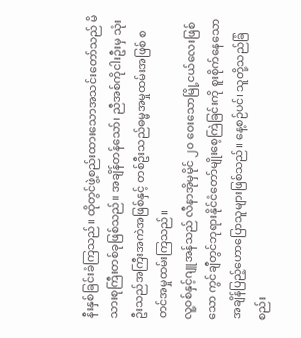နီးနှစ်ခြင်းခံကြသည်။ ထိုတွင်ဖွဲ့စည်းထားသောအသင်းတော်သည် မိသားစုကြီးတစ်ခုဖြစ်သည်။ အချိန်တန်သော်၊ ညီအစ်ကိုငါးဦးမှ သုံးဦးသည်အကြီးအကဲအဖြစ်နှင့် တစ်ဦးသည်ဓမ္မအမှုထမ်းအဖြစ် စတင်အမှုထမ်းကြသည်။
လူ့ဝစ်နှင့်ဂျူအန်သည် လီနာအိုမှမိုင် ၂၀ ဝေးသောမြို့ငယ်လေးဖြစ်သော ကွင်ချီတွင်ဘုရားနိုင်ငံတော်မျိုးစေ့ကြဲခြင်းကို စူးစိုက်နေသော အချိန်ပြည့်ဟောပြောသူများဖြစ်သည်။ နေ့စဉ်ပင်၊ သူတို့သည်ခြံစည်း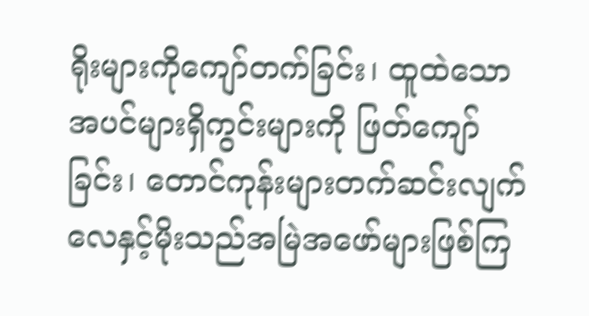ရိုးများကိုကျော်တက်ခြင်း၊ ထူထဲသောအပင်များရှိကွင်းများကို ဖြတ်ကျော်ခြင်း၊ တောင်ကုန်းများတက်ဆင်းလျက် လေနှင့်မိုးသည်အမြဲအဖော်များဖြစ်ကြ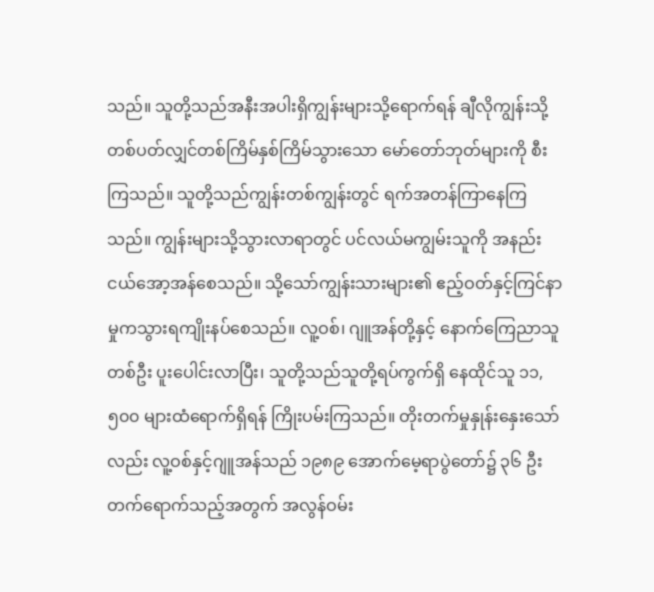သည်။ သူတို့သည်အနီးအပါးရှိကျွန်းများသို့ရောက်ရန် ချီလိုကျွန်းသို့ တစ်ပတ်လျှင်တစ်ကြိမ်နှစ်ကြိမ်သွားသော မော်တော်ဘုတ်များကို စီးကြသည်။ သူတို့သည်ကျွန်းတစ်ကျွန်းတွင် ရက်အတန်ကြာနေကြသည်။ ကျွန်းများသို့သွားလာရာတွင် ပင်လယ်မကျွမ်းသူကို အနည်းငယ်အော့အန်စေသည်။ သို့သော်ကျွန်းသားများ၏ ဧည့်ဝတ်နှင့်ကြင်နာမှုကသွားရကျိုးနပ်စေသည်။ လူ့ဝစ်၊ ဂျူအန်တို့နှင့် နောက်ကြေညာသူတစ်ဦး ပူးပေါင်းလာပြီး၊ သူတို့သည်သူတို့ရပ်ကွက်ရှိ နေထိုင်သူ ၁၁,၅၀၀ များထံရောက်ရှိရန် ကြိုးပမ်းကြသည်။ တိုးတက်မှုနှုန်းနှေးသော်လည်း လူ့ဝစ်နှင့်ဂျူအန်သည် ၁၉၈၉ အောက်မေ့ရာပွဲတော်၌ ၃၆ ဦးတက်ရောက်သည့်အတွက် အလွန်ဝမ်း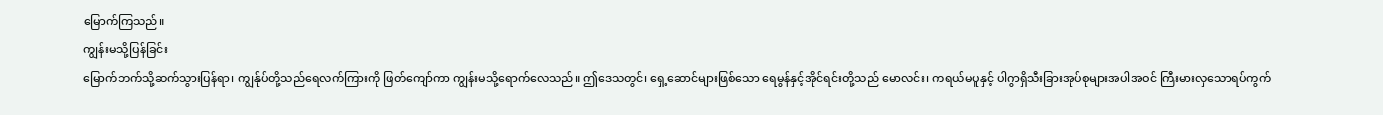မြောက်ကြသည်။
ကျွန်းမသို့ပြန်ခြင်း
မြောက်ဘက်သို့ဆက်သွားပြန်ရာ၊ ကျွန်ုပ်တို့သည်ရေလက်ကြားကို ဖြတ်ကျော်ကာ ကျွန်းမသို့ရောက်လေသည်။ ဤဒေသတွင်၊ ရှေ့ဆောင်များဖြစ်သော ရေမွန်နှင့်အိုင်ရင်းတို့သည် မောလင်း၊ ကရယ်မပူနှင့် ပါဂွာရှိသီးခြားအုပ်စုများအပါအဝင် ကြီးမားလှသောရပ်ကွက်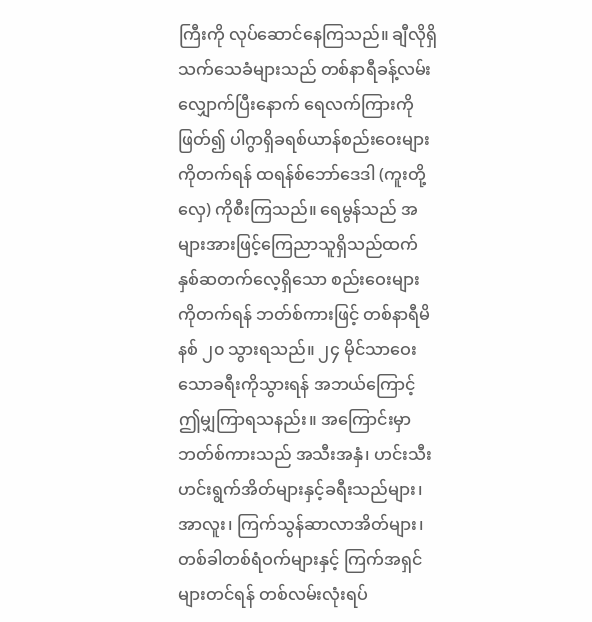ကြီးကို လုပ်ဆောင်နေကြသည်။ ချီလိုရှိသက်သေခံများသည် တစ်နာရီခန့်လမ်းလျှောက်ပြီးနောက် ရေလက်ကြားကိုဖြတ်၍ ပါဂွာရှိခရစ်ယာန်စည်းဝေးများကိုတက်ရန် ထရန်စ်ဘော်ဒေဒါ (ကူးတို့လှေ) ကိုစီးကြသည်။ ရေမွန်သည် အများအားဖြင့်ကြေညာသူရှိသည်ထက်နှစ်ဆတက်လေ့ရှိသော စည်းဝေးများကိုတက်ရန် ဘတ်စ်ကားဖြင့် တစ်နာရီမိနစ် ၂၀ သွားရသည်။ ၂၄ မိုင်သာဝေးသောခရီးကိုသွားရန် အဘယ်ကြောင့်ဤမျှကြာရသနည်း။ အကြောင်းမှာဘတ်စ်ကားသည် အသီးအနှံ၊ ဟင်းသီးဟင်းရွက်အိတ်များနှင့်ခရီးသည်များ၊ အာလူး၊ ကြက်သွန်ဆာလာအိတ်များ၊ တစ်ခါတစ်ရံဝက်များနှင့် ကြက်အရှင်များတင်ရန် တစ်လမ်းလုံးရပ်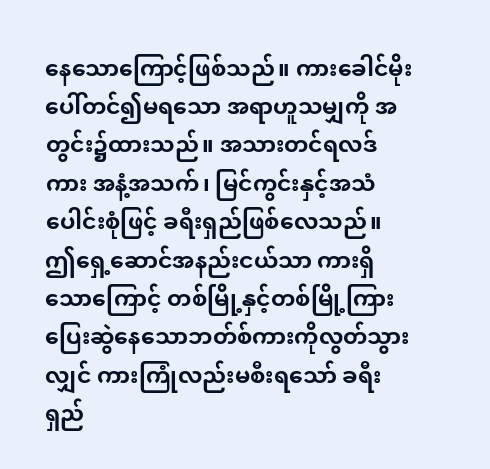နေသောကြောင့်ဖြစ်သည်။ ကားခေါင်မိုးပေါ်တင်၍မရသော အရာဟူသမျှကို အတွင်း၌ထားသည်။ အသားတင်ရလဒ်ကား အနံ့အသက်၊ မြင်ကွင်းနှင့်အသံပေါင်းစုံဖြင့် ခရီးရှည်ဖြစ်လေသည်။
ဤရှေ့ဆောင်အနည်းငယ်သာ ကားရှိသောကြောင့် တစ်မြို့နှင့်တစ်မြို့ကြား ပြေးဆွဲနေသောဘတ်စ်ကားကိုလွတ်သွားလျှင် ကားကြုံလည်းမစီးရသော် ခရီးရှည်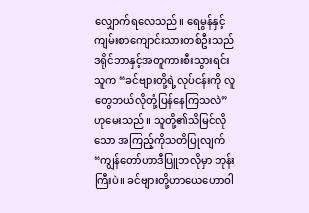လျှောက်ရလေသည်။ ရေမွန်နှင့်ကျမ်းစာကျောင်းသားတစ်ဦးသည် ဒရိုင်ဘာနှင့်အတူကားစီးသွားရင်းသူက “ခင်ဗျားတို့ရဲ့လုပ်ငန်းကို လူတွေဘယ်လိုတုံ့ပြန်နေကြသလဲ” ဟုမေးသည်။ သူတို့၏သိမြင်လိုသော အကြည့်ကိုသတိပြုလျက် “ကျွန်တော်ဟာဒီပြူဘလိုမှာ ဘုန်းကြီးပဲ။ ခင်ဗျားတို့ဟာယေဟောဝါ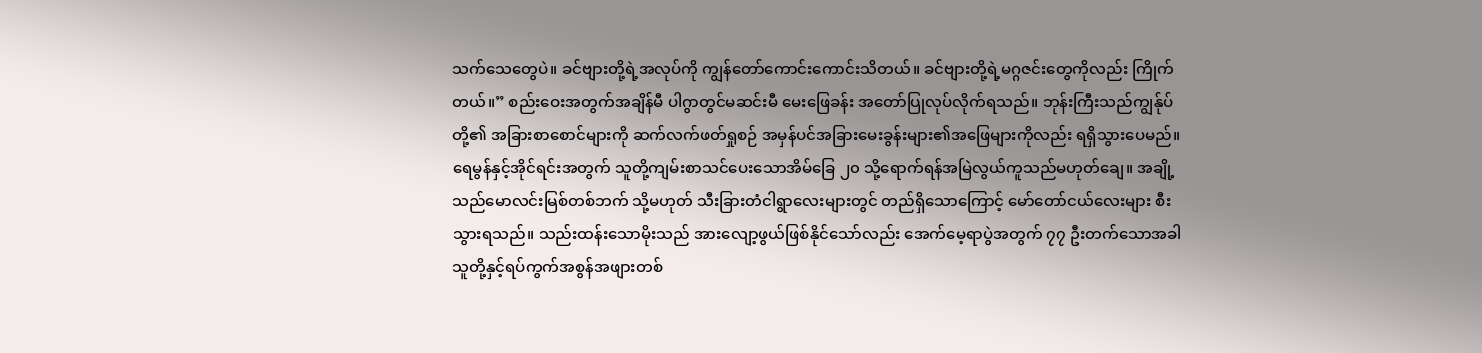သက်သေတွေပဲ။ ခင်ဗျားတို့ရဲ့အလုပ်ကို ကျွန်တော်ကောင်းကောင်းသိတယ်။ ခင်ဗျားတို့ရဲ့မဂ္ဂဇင်းတွေကိုလည်း ကြိုက်တယ်။” စည်းဝေးအတွက်အချိန်မီ ပါဂွာတွင်မဆင်းမီ မေးဖြေခန်း အတော်ပြုလုပ်လိုက်ရသည်။ ဘုန်းကြီးသည်ကျွန်ုပ်တို့၏ အခြားစာစောင်များကို ဆက်လက်ဖတ်ရှုစဉ် အမှန်ပင်အခြားမေးခွန်းများ၏အဖြေများကိုလည်း ရရှိသွားပေမည်။
ရေမွန်နှင့်အိုင်ရင်းအတွက် သူတို့ကျမ်းစာသင်ပေးသောအိမ်ခြေ ၂၀ သို့ရောက်ရန်အမြဲလွယ်ကူသည်မဟုတ်ချေ။ အချို့သည်မောလင်းမြစ်တစ်ဘက် သို့မဟုတ် သီးခြားတံငါရွာလေးများတွင် တည်ရှိသောကြောင့် မော်တော်ငယ်လေးများ စီးသွားရသည်။ သည်းထန်းသောမိုးသည် အားလျော့ဖွယ်ဖြစ်နိုင်သော်လည်း အေက်မေ့ရာပွဲအတွက် ၇၇ ဦးတက်သောအခါ သူတို့နှင့်ရပ်ကွက်အစွန်အဖျားတစ်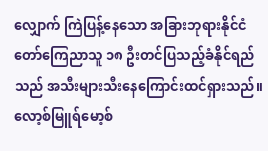လျှောက် ကြဲပြန့်နေသော အခြားဘုရားနိုင်ငံတော်ကြေညာသူ ၁၈ ဦးတင်ပြသည့်ခံနိုင်ရည်သည် အသီးများသီးနေကြောင်းထင်ရှားသည်။
လော့စ်မြူရ်မော့စ်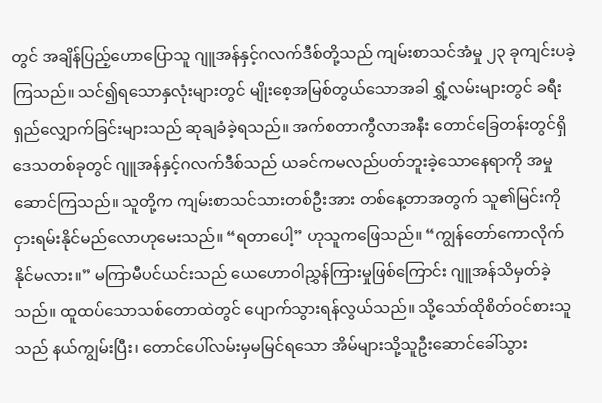တွင် အချိန်ပြည့်ဟောပြောသူ ဂျူအန်နှင့်ဂလက်ဒီစ်တို့သည် ကျမ်းစာသင်အံမှု ၂၃ ခုကျင်းပခဲ့ကြသည်။ သင်၍ရသောနှလုံးများတွင် မျိုးစေ့အမြစ်တွယ်သောအခါ ရွှံ့လမ်းများတွင် ခရီးရှည်လျှောက်ခြင်းများသည် ဆုချခံခဲ့ရသည်။ အက်စတာကွီလာအနီး တောင်ခြေတန်းတွင်ရှိ ဒေသတစ်ခုတွင် ဂျူအန်နှင့်ဂလက်ဒီစ်သည် ယခင်ကမလည်ပတ်ဘူးခဲ့သောနေရာကို အမှုဆောင်ကြသည်။ သူတို့က ကျမ်းစာသင်သားတစ်ဦးအား တစ်နေ့တာအတွက် သူ၏မြင်းကို ငှားရမ်းနိုင်မည်လောဟုမေးသည်။ “ရတာပေါ့” ဟုသူကဖြေသည်။ “ကျွန်တော်ကောလိုက်နိုင်မလား။” မကြာမီပင်ယင်းသည် ယေဟောဝါညွှန်ကြားမှုဖြစ်ကြောင်း ဂျူအန်သိမှတ်ခဲ့သည်။ ထူထပ်သောသစ်တောထဲတွင် ပျောက်သွားရန်လွယ်သည်။ သို့သော်ထိုစိတ်ဝင်စားသူသည် နယ်ကျွမ်းပြီး၊ တောင်ပေါ်လမ်းမှမမြင်ရသော အိမ်များသို့သူဦးဆောင်ခေါ်သွား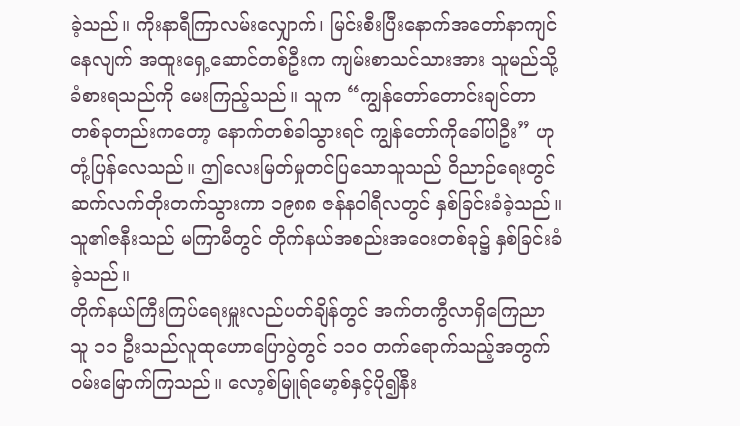ခဲ့သည်။ ကိုးနာရီကြာလမ်းလျှောက်၊ မြင်းစီးပြီးနောက်အတော်နာကျင်နေလျက် အထူးရှေ့ဆောင်တစ်ဦးက ကျမ်းစာသင်သားအား သူမည်သို့ခံစားရသည်ကို မေးကြည့်သည်။ သူက “ကျွန်တော်တောင်းချင်တာတစ်ခုတည်းကတော့ နောက်တစ်ခါသွားရင် ကျွန်တော်ကိုခေါ်ပါဦး” ဟုတုံ့ပြန်လေသည်။ ဤလေးမြတ်မှုတင်ပြသောသူသည် ဝိညာဉ်ရေးတွင် ဆက်လက်တိုးတက်သွားကာ ၁၉၈၈ ဇန်နဝါရီလတွင် နှစ်ခြင်းခံခဲ့သည်။ သူ၏ဇနီးသည် မကြာမီတွင် တိုက်နယ်အစည်းအဝေးတစ်ခု၌ နှစ်ခြင်းခံခဲ့သည်။
တိုက်နယ်ကြီးကြပ်ရေးမှူးလည်ပတ်ချိန်တွင် အက်တကွီလာရှိကြေညာသူ ၁၁ ဦးသည်လူထုဟောပြောပွဲတွင် ၁၁၀ တက်ရောက်သည့်အတွက် ဝမ်းမြောက်ကြသည်။ လော့စ်မြူရ်မော့စ်နှင့်ပို၍နီး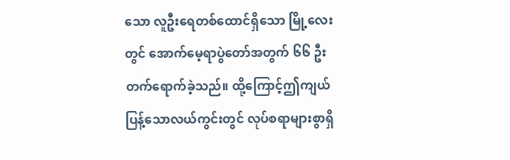သော လူဦးရေတစ်ထောင်ရှိသော မြို့လေးတွင် အောက်မေ့ရာပွဲတော်အတွက် ၆၆ ဦးတက်ရောက်ခဲ့သည်။ ထို့ကြောင့်ဤကျယ်ပြန့်သောလယ်ကွင်းတွင် လုပ်စရာများစွာရှိ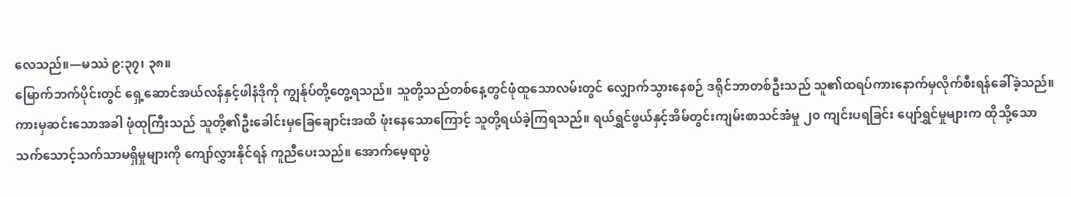လေသည်။—မဿဲ ၉:၃၇၊ ၃၈။
မြောက်ဘက်ပိုင်းတွင် ရှေ့ဆောင်အယ်လန်နှင့်ဖါနံဒိုကို ကျွန်ုပ်တို့တွေ့ရသည်။ သူတို့သည်တစ်နေ့တွင်ဖုံထူသောလမ်းတွင် လျှောက်သွားနေစဉ် ဒရိုင်ဘာတစ်ဦးသည် သူ၏ထရပ်ကားနောက်မှလိုက်စီးရန်ခေါ်ခဲ့သည်။ ကားမှဆင်းသောအခါ ဖုံထုကြီးသည် သူတို့၏ဦးခေါင်းမှခြေချောင်းအထိ ဖုံးနေသောကြောင့် သူတို့ရယ်ခဲ့ကြရသည်။ ရယ်ရွှင်ဖွယ်နှင့်အိမ်တွင်းကျမ်းစာသင်အံမှု ၂၀ ကျင်းပရခြင်း ပျော်ရွှင်မှုများက ထိုသို့သောသက်သောင့်သက်သာမရှိမှုများကို ကျော်လွှားနိုင်ရန် ကူညီပေးသည်။ အောက်မေ့ရာပွဲ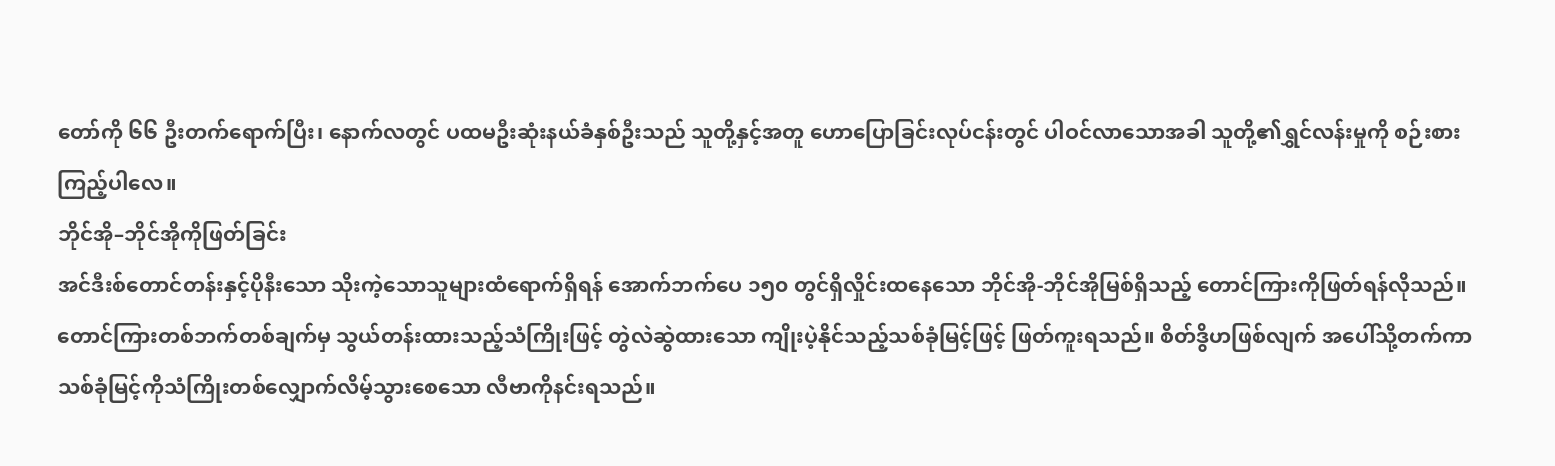တော်ကို ၆၆ ဦးတက်ရောက်ပြီး၊ နောက်လတွင် ပထမဦးဆုံးနယ်ခံနှစ်ဦးသည် သူတို့နှင့်အတူ ဟောပြောခြင်းလုပ်ငန်းတွင် ပါဝင်လာသောအခါ သူတို့၏ရွှင်လန်းမှုကို စဉ်းစားကြည့်ပါလေ။
ဘိုင်အို–ဘိုင်အိုကိုဖြတ်ခြင်း
အင်ဒီးစ်တောင်တန်းနှင့်ပိုနီးသော သိုးကဲ့သောသူများထံရောက်ရှိရန် အောက်ဘက်ပေ ၁၅၀ တွင်ရှိလှိုင်းထနေသော ဘိုင်အို-ဘိုင်အိုမြစ်ရှိသည့် တောင်ကြားကိုဖြတ်ရန်လိုသည်။ တောင်ကြားတစ်ဘက်တစ်ချက်မှ သွယ်တန်းထားသည့်သံကြိုးဖြင့် တွဲလဲဆွဲထားသော ကျိုးပဲ့နိုင်သည့်သစ်ခုံမြင့်ဖြင့် ဖြတ်ကူးရသည်။ စိတ်ဒွိဟဖြစ်လျက် အပေါ်သို့တက်ကာ သစ်ခုံမြင့်ကိုသံကြိုးတစ်လျှောက်လိမ့်သွားစေသော လီဗာကိုနင်းရသည်။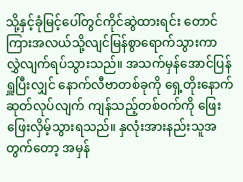သို့နှင့်ခုံမြင့်ပေါ်တွင်ကိုင်ဆွဲထားရင်း တောင်ကြားအလယ်သို့လျင်မြန်စွာရောက်သွားကာ လွှဲလျက်ရပ်သွားသည်။ အသက်မှန်အောင်ပြန်ရှူပြီးလျှင် နောက်လီဗာတစ်ခုကို ရှေ့တိုးနောက်ဆုတ်လုပ်လျက် ကျန်သည့်တစ်ဝက်ကို ဖြေးဖြေးလှိမ့်သွားရသည်။ နှလုံးအားနည်းသူအတွက်တော့ အမှန်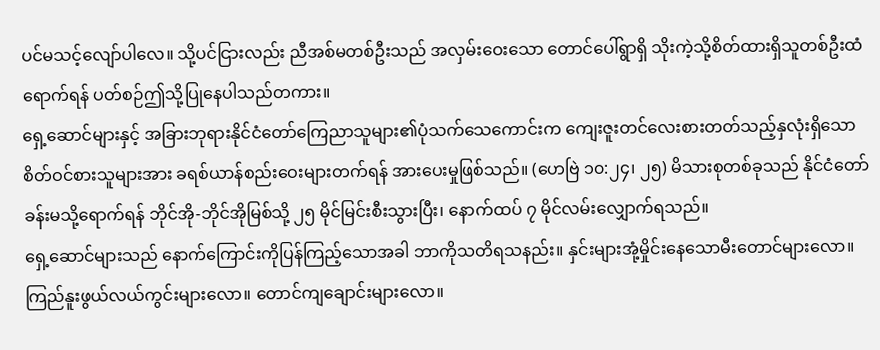ပင်မသင့်လျော်ပါလေ။ သို့ပင်ငြားလည်း ညီအစ်မတစ်ဦးသည် အလှမ်းဝေးသော တောင်ပေါ်ရွာရှိ သိုးကဲ့သို့စိတ်ထားရှိသူတစ်ဦးထံရောက်ရန် ပတ်စဉ်ဤသို့ပြုနေပါသည်တကား။
ရှေ့ဆောင်များနှင့် အခြားဘုရားနိုင်ငံတော်ကြေညာသူများ၏ပုံသက်သေကောင်းက ကျေးဇူးတင်လေးစားတတ်သည့်နှလုံးရှိသော စိတ်ဝင်စားသူများအား ခရစ်ယာန်စည်းဝေးများတက်ရန် အားပေးမှုဖြစ်သည်။ (ဟေဗြဲ ၁၀:၂၄၊ ၂၅) မိသားစုတစ်ခုသည် နိုင်ငံတော်ခန်းမသို့ရောက်ရန် ဘိုင်အို-ဘိုင်အိုမြစ်သို့ ၂၅ မိုင်မြင်းစီးသွားပြီး၊ နောက်ထပ် ၇ မိုင်လမ်းလျှောက်ရသည်။
ရှေ့ဆောင်များသည် နောက်ကြောင်းကိုပြန်ကြည့်သောအခါ ဘာကိုသတိရသနည်း။ နှင်းများအုံ့မှိုင်းနေသောမီးတောင်များလော။ ကြည်နူးဖွယ်လယ်ကွင်းများလော။ တောင်ကျချောင်းများလော။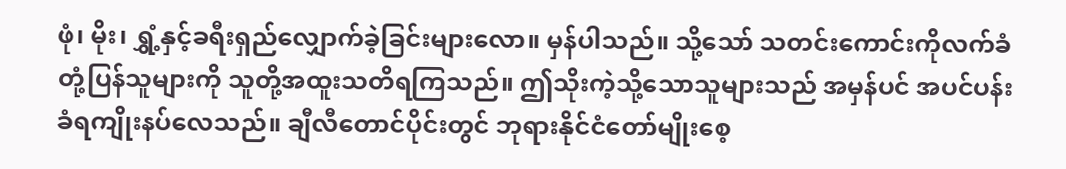ဖုံ၊ မိုး၊ ရွှံ့နှင့်ခရီးရှည်လျှောက်ခဲ့ခြင်းများလော။ မှန်ပါသည်။ သို့သော် သတင်းကောင်းကိုလက်ခံတုံ့ပြန်သူများကို သူတို့အထူးသတိရကြသည်။ ဤသိုးကဲ့သို့သောသူများသည် အမှန်ပင် အပင်ပန်းခံရကျိုးနပ်လေသည်။ ချီလီတောင်ပိုင်းတွင် ဘုရားနိုင်ငံတော်မျိုးစေ့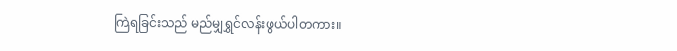ကြဲရခြင်းသည် မည်မျှရွှင်လန်းဖွယ်ပါတကား။